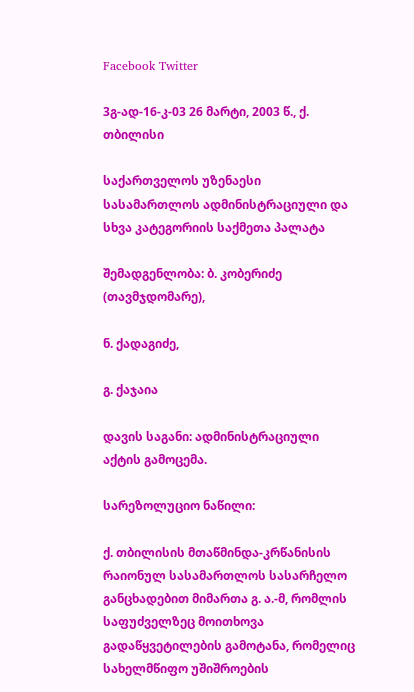Facebook Twitter

3გ-ად-16-კ-03 26 მარტი, 2003 წ., ქ. თბილისი

საქართველოს უზენაესი სასამართლოს ადმინისტრაციული და სხვა კატეგორიის საქმეთა პალატა

შემადგენლობა: ბ. კობერიძე (თავმჯდომარე),

ნ. ქადაგიძე,

გ. ქაჯაია

დავის საგანი: ადმინისტრაციული აქტის გამოცემა.

სარეზოლუციო ნაწილი:

ქ. თბილისის მთაწმინდა-კრწანისის რაიონულ სასამართლოს სასარჩელო განცხადებით მიმართა გ. ა.-მ, რომლის საფუძველზეც მოითხოვა გადაწყვეტილების გამოტანა, რომელიც სახელმწიფო უშიშროების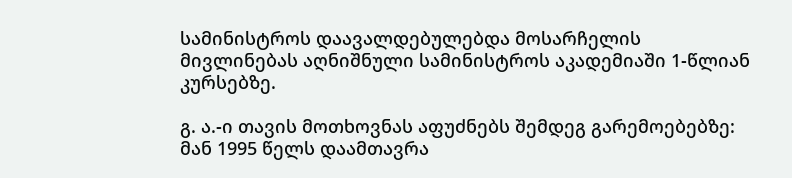სამინისტროს დაავალდებულებდა მოსარჩელის მივლინებას აღნიშნული სამინისტროს აკადემიაში 1-წლიან კურსებზე.

გ. ა.-ი თავის მოთხოვნას აფუძნებს შემდეგ გარემოებებზე: მან 1995 წელს დაამთავრა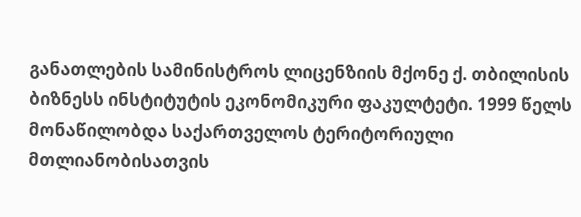განათლების სამინისტროს ლიცენზიის მქონე ქ. თბილისის ბიზნესს ინსტიტუტის ეკონომიკური ფაკულტეტი. 1999 წელს მონაწილობდა საქართველოს ტერიტორიული მთლიანობისათვის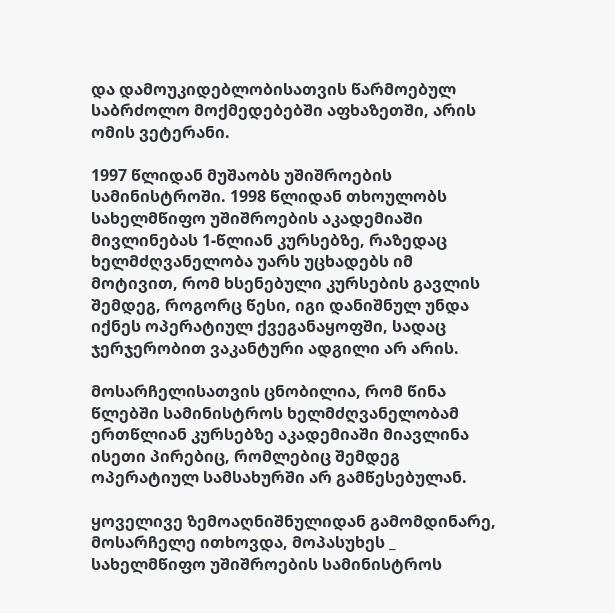და დამოუკიდებლობისათვის წარმოებულ საბრძოლო მოქმედებებში აფხაზეთში, არის ომის ვეტერანი.

1997 წლიდან მუშაობს უშიშროების სამინისტროში. 1998 წლიდან თხოულობს სახელმწიფო უშიშროების აკადემიაში მივლინებას 1-წლიან კურსებზე, რაზედაც ხელმძღვანელობა უარს უცხადებს იმ მოტივით, რომ ხსენებული კურსების გავლის შემდეგ, როგორც წესი, იგი დანიშნულ უნდა იქნეს ოპერატიულ ქვეგანაყოფში, სადაც ჯერჯერობით ვაკანტური ადგილი არ არის.

მოსარჩელისათვის ცნობილია, რომ წინა წლებში სამინისტროს ხელმძღვანელობამ ერთწლიან კურსებზე აკადემიაში მიავლინა ისეთი პირებიც, რომლებიც შემდეგ ოპერატიულ სამსახურში არ გამწესებულან.

ყოველივე ზემოაღნიშნულიდან გამომდინარე, მოსარჩელე ითხოვდა, მოპასუხეს _ სახელმწიფო უშიშროების სამინისტროს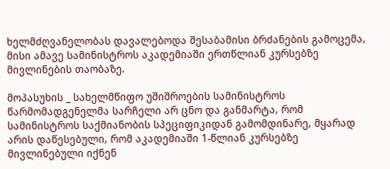ხელმძღვანელობას დავალებოდა შესაბამისი ბრძანების გამოცემა, მისი ამავე სამინისტროს აკადემიაში ერთწლიან კურსებზე მივლინების თაობაზე.

მოპასუხის _ სახელმწიფო უშიშროების სამინისტროს წარმომადგენელმა სარჩელი არ ცნო და განმარტა, რომ სამინისტროს საქმიანობის სპეციფიკიდან გამომდინარე, მყარად არის დაწესებული, რომ აკადემიაში 1-წლიან კურსებზე მივლინებული იქნენ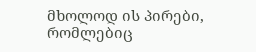მხოლოდ ის პირები, რომლებიც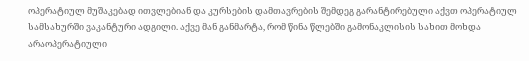ოპერატიულ მუშაკებად ითვლებიან და კურსების დამთავრების შემდეგ გარანტირებული აქვთ ოპერატიულ სამსახურში ვაკანტური ადგილი. აქვე მან განმარტა, რომ წინა წლებში გამონაკლისის სახით მოხდა არაოპერატიული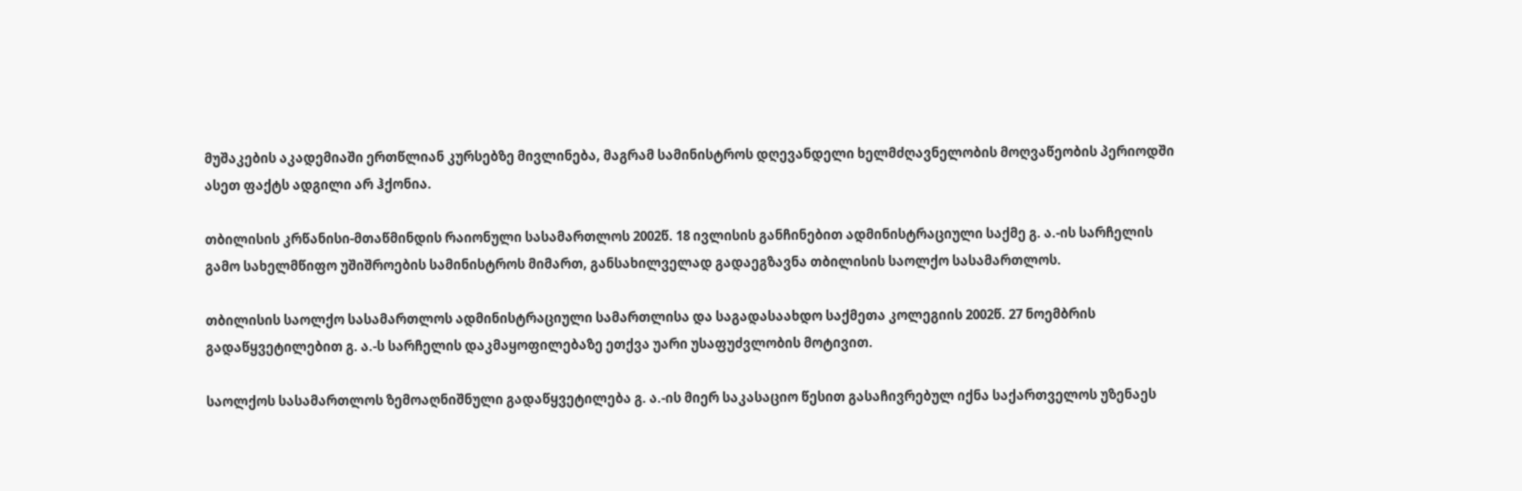მუშაკების აკადემიაში ერთწლიან კურსებზე მივლინება, მაგრამ სამინისტროს დღევანდელი ხელმძღავნელობის მოღვაწეობის პერიოდში ასეთ ფაქტს ადგილი არ ჰქონია.

თბილისის კრწანისი-მთაწმინდის რაიონული სასამართლოს 2002წ. 18 ივლისის განჩინებით ადმინისტრაციული საქმე გ. ა.-ის სარჩელის გამო სახელმწიფო უშიშროების სამინისტროს მიმართ, განსახილველად გადაეგზავნა თბილისის საოლქო სასამართლოს.

თბილისის საოლქო სასამართლოს ადმინისტრაციული სამართლისა და საგადასაახდო საქმეთა კოლეგიის 2002წ. 27 ნოემბრის გადაწყვეტილებით გ. ა.-ს სარჩელის დაკმაყოფილებაზე ეთქვა უარი უსაფუძვლობის მოტივით.

საოლქოს სასამართლოს ზემოაღნიშნული გადაწყვეტილება გ. ა.-ის მიერ საკასაციო წესით გასაჩივრებულ იქნა საქართველოს უზენაეს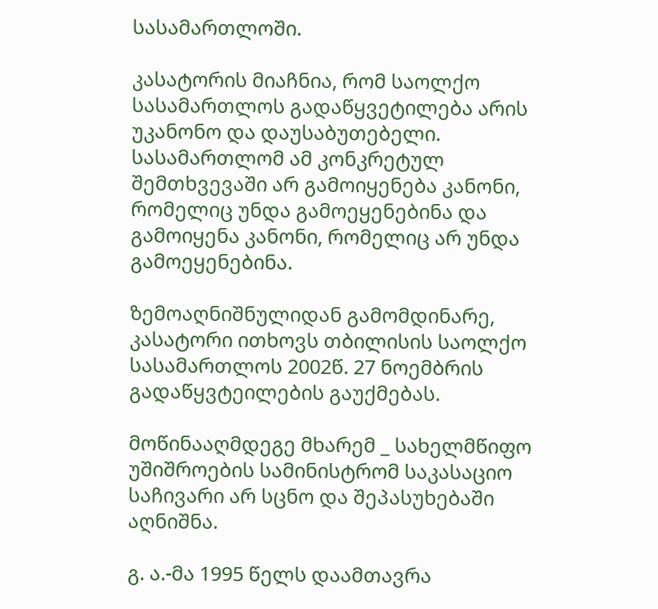სასამართლოში.

კასატორის მიაჩნია, რომ საოლქო სასამართლოს გადაწყვეტილება არის უკანონო და დაუსაბუთებელი. სასამართლომ ამ კონკრეტულ შემთხვევაში არ გამოიყენება კანონი, რომელიც უნდა გამოეყენებინა და გამოიყენა კანონი, რომელიც არ უნდა გამოეყენებინა.

ზემოაღნიშნულიდან გამომდინარე, კასატორი ითხოვს თბილისის საოლქო სასამართლოს 2002წ. 27 ნოემბრის გადაწყვტეილების გაუქმებას.

მოწინააღმდეგე მხარემ _ სახელმწიფო უშიშროების სამინისტრომ საკასაციო საჩივარი არ სცნო და შეპასუხებაში აღნიშნა.

გ. ა.-მა 1995 წელს დაამთავრა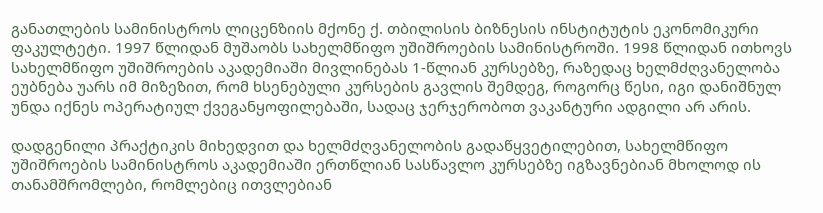განათლების სამინისტროს ლიცენზიის მქონე ქ. თბილისის ბიზნესის ინსტიტუტის ეკონომიკური ფაკულტეტი. 1997 წლიდან მუშაობს სახელმწიფო უშიშროების სამინისტროში. 1998 წლიდან ითხოვს სახელმწიფო უშიშროების აკადემიაში მივლინებას 1-წლიან კურსებზე, რაზედაც ხელმძღვანელობა ეუბნება უარს იმ მიზეზით, რომ ხსენებული კურსების გავლის შემდეგ, როგორც წესი, იგი დანიშნულ უნდა იქნეს ოპერატიულ ქვეგანყოფილებაში, სადაც ჯერჯერობოთ ვაკანტური ადგილი არ არის.

დადგენილი პრაქტიკის მიხედვით და ხელმძღვანელობის გადაწყვეტილებით, სახელმწიფო უშიშროების სამინისტროს აკადემიაში ერთწლიან სასწავლო კურსებზე იგზავნებიან მხოლოდ ის თანამშრომლები, რომლებიც ითვლებიან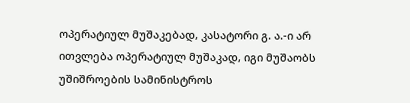ოპერატიულ მუშაკებად, კასატორი გ. ა.-ი არ ითვლება ოპერატიულ მუშაკად, იგი მუშაობს უშიშროების სამინისტროს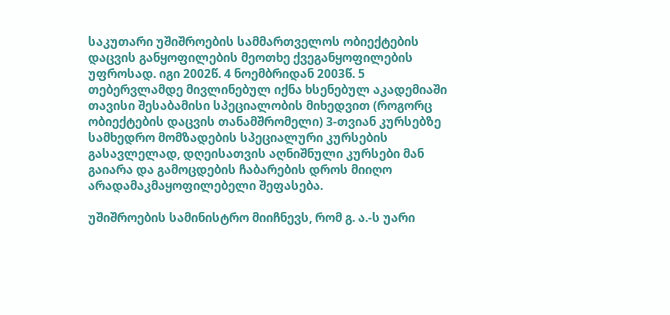საკუთარი უშიშროების სამმართველოს ობიექტების დაცვის განყოფილების მეოთხე ქვეგანყოფილების უფროსად. იგი 2002წ. 4 ნოემბრიდან 2003წ. 5 თებერვლამდე მივლინებულ იქნა ხსენებულ აკადემიაში თავისი შესაბამისი სპეციალობის მიხედვით (როგორც ობიექტების დაცვის თანამშრომელი) 3-თვიან კურსებზე სამხედრო მომზადების სპეციალური კურსების გასავლელად, დღეისათვის აღნიშნული კურსები მან გაიარა და გამოცდების ჩაბარების დროს მიიღო არადამაკმაყოფილებელი შეფასება.

უშიშროების სამინისტრო მიიჩნევს, რომ გ. ა.-ს უარი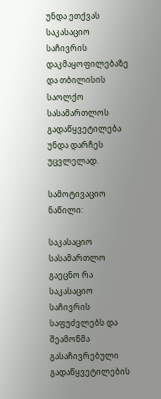უნდა ეთქვას საკასაციო საჩივრის დაკმაყოფილებაზე და თბილისის საოლქო სასამართლოს გადაწყვეტილება უნდა დარჩეს უცვლელად.

სამოტივაციო ნაწილი:

საკასაციო სასამართლო გაეცნო რა საკასაციო საჩივრის საფუძვლებს და შეამოწმა გასაჩივრებული გადაწყვეტილების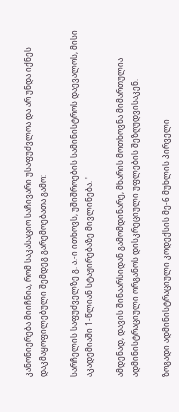კანონიერება მიიჩნია, რომ საკასაციო საჩივარი უსაფუძვლოა და არ უნდა იქნეს დაკმაყოფილებული შემდეგ გარემოებათა გამო:

სარჩელის საფუძველზე გ. ა.-ი ითხოვს, უშიშროების სამინისტროს დაევალოს, მისი აკადემიაში 1-წლიან სტაჟირებაზე მივლინება. '

ამდენად, დავის შინაარსიდან გამომდინარე, მხარის მოთხოვნა მიმართულია ადმინისტრაციული ორგანოს დისკრეციული უფლების შეზღუდვისაკენ.

ზოგადი ადმინისტრაციული კოდექსის მე-6 მუხლის პირველი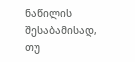ნაწილის შესაბამისად, თუ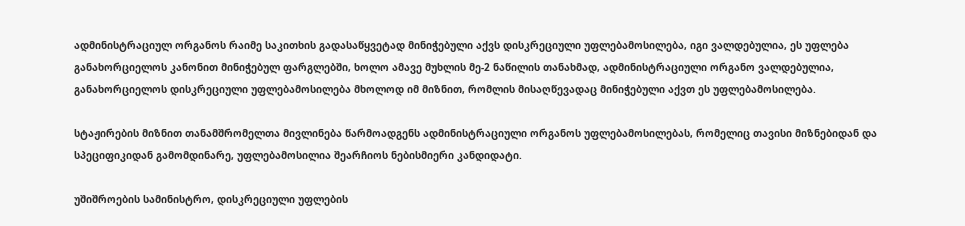ადმინისტრაციულ ორგანოს რაიმე საკითხის გადასაწყვეტად მინიჭებული აქვს დისკრეციული უფლებამოსილება, იგი ვალდებულია, ეს უფლება განახორციელოს კანონით მინიჭებულ ფარგლებში, ხოლო ამავე მუხლის მე-2 ნაწილის თანახმად, ადმინისტრაციული ორგანო ვალდებულია, განახორციელოს დისკრეციული უფლებამოსილება მხოლოდ იმ მიზნით, რომლის მისაღწევადაც მინიჭებული აქვთ ეს უფლებამოსილება.

სტაჟირების მიზნით თანამშრომელთა მივლინება წარმოადგენს ადმინისტრაციული ორგანოს უფლებამოსილებას, რომელიც თავისი მიზნებიდან და სპეციფიკიდან გამომდინარე, უფლებამოსილია შეარჩიოს ნებისმიერი კანდიდატი.

უშიშროების სამინისტრო, დისკრეციული უფლების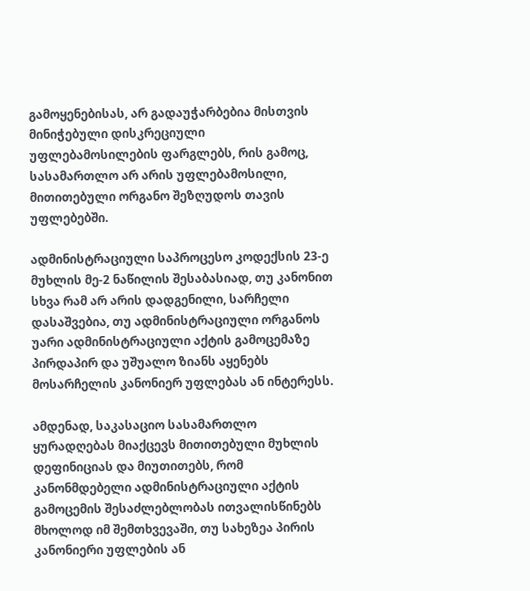გამოყენებისას, არ გადაუჭარბებია მისთვის მინიჭებული დისკრეციული უფლებამოსილების ფარგლებს, რის გამოც, სასამართლო არ არის უფლებამოსილი, მითითებული ორგანო შეზღუდოს თავის უფლებებში.

ადმინისტრაციული საპროცესო კოდექსის 23-ე მუხლის მე-2 ნაწილის შესაბასიად, თუ კანონით სხვა რამ არ არის დადგენილი, სარჩელი დასაშვებია, თუ ადმინისტრაციული ორგანოს უარი ადმინისტრაციული აქტის გამოცემაზე პირდაპირ და უშუალო ზიანს აყენებს მოსარჩელის კანონიერ უფლებას ან ინტერესს.

ამდენად, საკასაციო სასამართლო ყურადღებას მიაქცევს მითითებული მუხლის დეფინიციას და მიუთითებს, რომ კანონმდებელი ადმინისტრაციული აქტის გამოცემის შესაძლებლობას ითვალისწინებს მხოლოდ იმ შემთხვევაში, თუ სახეზეა პირის კანონიერი უფლების ან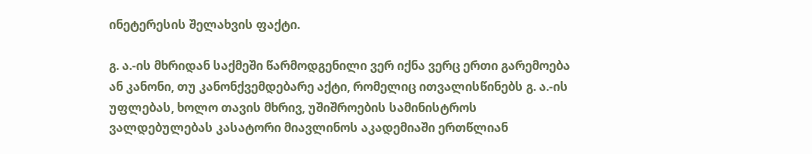ინეტერესის შელახვის ფაქტი.

გ. ა.-ის მხრიდან საქმეში წარმოდგენილი ვერ იქნა ვერც ერთი გარემოება ან კანონი, თუ კანონქვემდებარე აქტი, რომელიც ითვალისწინებს გ. ა.-ის უფლებას, ხოლო თავის მხრივ, უშიშროების სამინისტროს ვალდებულებას კასატორი მიავლინოს აკადემიაში ერთწლიან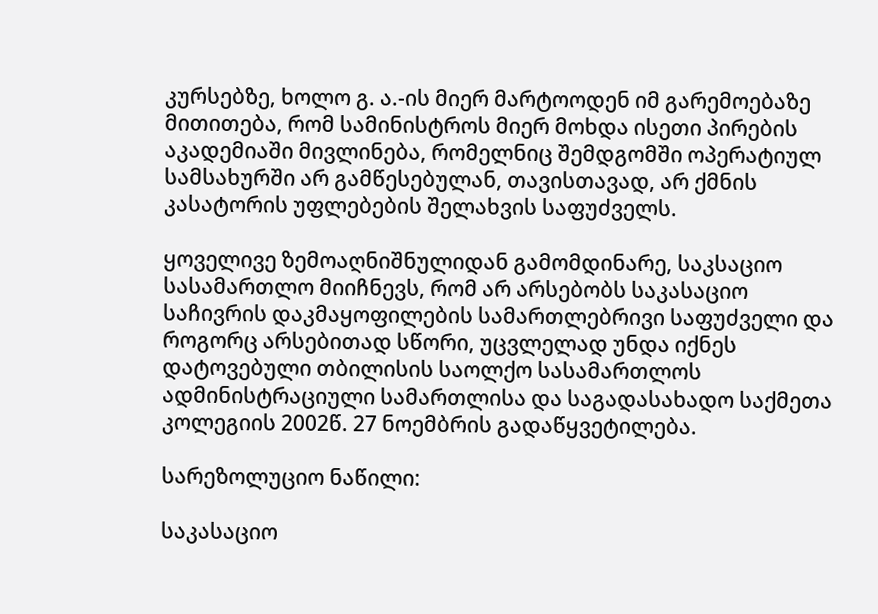კურსებზე, ხოლო გ. ა.-ის მიერ მარტოოდენ იმ გარემოებაზე მითითება, რომ სამინისტროს მიერ მოხდა ისეთი პირების აკადემიაში მივლინება, რომელნიც შემდგომში ოპერატიულ სამსახურში არ გამწესებულან, თავისთავად, არ ქმნის კასატორის უფლებების შელახვის საფუძველს.

ყოველივე ზემოაღნიშნულიდან გამომდინარე, საკსაციო სასამართლო მიიჩნევს, რომ არ არსებობს საკასაციო საჩივრის დაკმაყოფილების სამართლებრივი საფუძველი და როგორც არსებითად სწორი, უცვლელად უნდა იქნეს დატოვებული თბილისის საოლქო სასამართლოს ადმინისტრაციული სამართლისა და საგადასახადო საქმეთა კოლეგიის 2002წ. 27 ნოემბრის გადაწყვეტილება.

სარეზოლუციო ნაწილი:

საკასაციო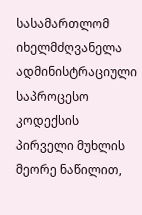სასამართლომ იხელმძღვანელა ადმინისტრაციული საპროცესო კოდექსის პირველი მუხლის მეორე ნაწილით,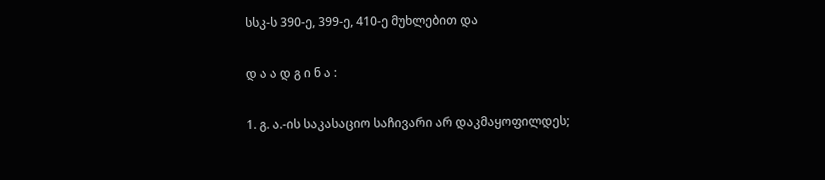სსკ-ს 390-ე, 399-ე, 410-ე მუხლებით და

დ ა ა დ გ ი ნ ა :

1. გ. ა.-ის საკასაციო საჩივარი არ დაკმაყოფილდეს;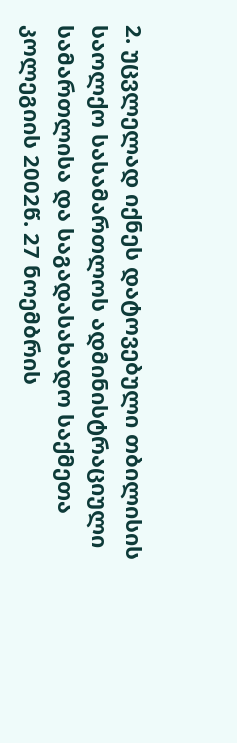2. უცვლელად იქნეს დატოვებული თბილისის საოლქო სასამართლოს ადმინისტრაციული სამართლისა და საგადასახადო საქმეთა კოლეგიის 2002წ. 27 ნოემბრის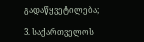გადაწყვეტილება;

3. საქართველოს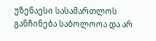უზენაესი სასამართლოს განჩინება საბოლოოა და არ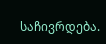საჩივრდება.